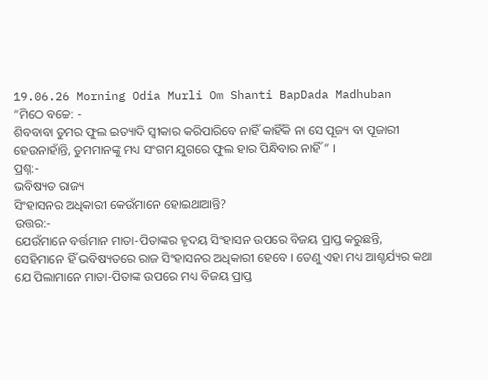19.06.26 Morning Odia Murli Om Shanti BapDada Madhuban
“ମିଠେ ବଚ୍ଚେ: -
ଶିବବାବା ତୁମର ଫୁଲ ଇତ୍ୟାଦି ସ୍ୱୀକାର କରିପାରିବେ ନାହିଁ କାହିଁକି ନା ସେ ପୂଜ୍ୟ ବା ପୂଜାରୀ
ହେଉନାହାଁନ୍ତି, ତୁମମାନଙ୍କୁ ମଧ୍ୟ ସଂଗମ ଯୁଗରେ ଫୁଲ ହାର ପିନ୍ଧିବାର ନାହିଁ ” ।
ପ୍ରଶ୍ନ:-
ଭବିଷ୍ୟତ ରାଜ୍ୟ
ସିଂହାସନର ଅଧିକାରୀ କେଉଁମାନେ ହୋଇଥାଆନ୍ତି?
ଉତ୍ତର:-
ଯେଉଁମାନେ ବର୍ତ୍ତମାନ ମାତା-ପିତାଙ୍କର ହୃଦୟ ସିଂହାସନ ଉପରେ ବିଜୟ ପ୍ରାପ୍ତ କରୁଛନ୍ତି,
ସେହିମାନେ ହିଁ ଭବିଷ୍ୟତରେ ରାଜ ସିଂହାସନର ଅଧିକାରୀ ହେବେ । ତେଣୁ ଏହା ମଧ୍ୟ ଆଶ୍ଚର୍ଯ୍ୟର କଥା
ଯେ ପିଲାମାନେ ମାତା-ପିତାଙ୍କ ଉପରେ ମଧ୍ୟ ବିଜୟ ପ୍ରାପ୍ତ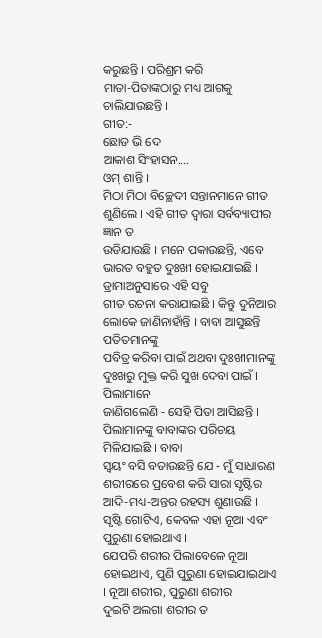କରୁଛନ୍ତି । ପରିଶ୍ରମ କରି
ମାତା-ପିତାଙ୍କଠାରୁ ମଧ୍ୟ ଆଗକୁ ଚାଲିଯାଉଛନ୍ତି ।
ଗୀତ:-
ଛୋଡ ଭି ଦେ
ଆକାଶ ସିଂହାସନ....
ଓମ୍ ଶାନ୍ତି ।
ମିଠା ମିଠା ବିଚ୍ଛେଦୀ ସନ୍ତାନମାନେ ଗୀତ ଶୁଣିଲେ । ଏହି ଗୀତ ଦ୍ୱାରା ସର୍ବବ୍ୟାପୀର ଜ୍ଞାନ ତ
ଉଡିଯାଉଛି । ମନେ ପକାଉଛନ୍ତି, ଏବେ ଭାରତ ବହୁତ ଦୁଃଖୀ ହୋଇଯାଇଛି । ଡ୍ରାମାଅନୁସାରେ ଏହି ସବୁ
ଗୀତ ରଚନା କରାଯାଇଛି । କିନ୍ତୁ ଦୁନିଆର ଲୋକେ ଜାଣିନାହାଁନ୍ତି । ବାବା ଆସୁଛନ୍ତି ପତିତମାନଙ୍କୁ
ପବିତ୍ର କରିବା ପାଇଁ ଅଥବା ଦୁଃଖୀମାନଙ୍କୁ ଦୁଃଖରୁ ମୁକ୍ତ କରି ସୁଖ ଦେବା ପାଇଁ । ପିଲାମାନେ
ଜାଣିଗଲେଣି - ସେହି ପିତା ଆସିଛନ୍ତି । ପିଲାମାନଙ୍କୁ ବାବାଙ୍କର ପରିଚୟ ମିଳିଯାଇଛି । ବାବା
ସ୍ୱୟଂ ବସି ବତାଉଛନ୍ତି ଯେ - ମୁଁ ସାଧାରଣ ଶରୀରରେ ପ୍ରବେଶ କରି ସାରା ସୃଷ୍ଟିର
ଆଦି-ମଧ୍ୟ-ଅନ୍ତର ରହସ୍ୟ ଶୁଣାଉଛି । ସୃଷ୍ଟି ଗୋଟିଏ, କେବଳ ଏହା ନୂଆ ଏବଂ ପୁରୁଣା ହୋଇଥାଏ ।
ଯେପରି ଶରୀର ପିଲାବେଳେ ନୂଆ ହୋଇଥାଏ, ପୁଣି ପୁରୁଣା ହୋଇଯାଇଥାଏ । ନୂଆ ଶରୀର, ପୁରୁଣା ଶରୀର
ଦୁଇଟି ଅଲଗା ଶରୀର ତ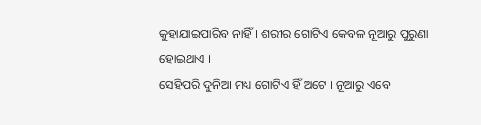କୁହାଯାଇପାରିବ ନାହିଁ । ଶରୀର ଗୋଟିଏ କେବଳ ନୂଆରୁ ପୁରୁଣା ହୋଇଥାଏ ।
ସେହିପରି ଦୁନିଆ ମଧ୍ୟ ଗୋଟିଏ ହିଁ ଅଟେ । ନୂଆରୁ ଏବେ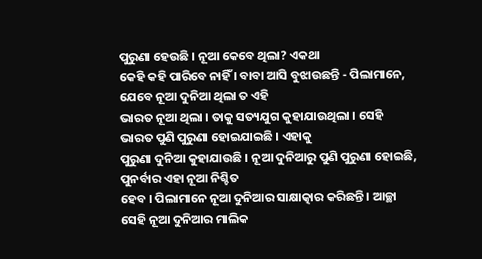ପୁରୁଣା ହେଉଛି । ନୂଆ କେବେ ଥିଲା? ଏକଥା
କେହି କହି ପାରିବେ ନାହିଁ । ବାବା ଆସି ବୁଝାଉଛନ୍ତି - ପିଲାମାନେ, ଯେବେ ନୂଆ ଦୁନିଆ ଥିଲା ତ ଏହି
ଭାରତ ନୂଆ ଥିଲା । ତାକୁ ସତ୍ୟଯୁଗ କୁହାଯାଉଥିଲା । ସେହି ଭାରତ ପୁଣି ପୁରୁଣା ହୋଇଯାଇଛି । ଏହାକୁ
ପୁରୁଣା ଦୁନିଆ କୁହାଯାଉଛି । ନୂଆ ଦୁନିଆରୁ ପୁଣି ପୁରୁଣା ହୋଇଛି, ପୁନର୍ବାର ଏହା ନୂଆ ନିଶ୍ଚିତ
ହେବ । ପିଲାମାନେ ନୂଆ ଦୁନିଆର ସାକ୍ଷାତ୍କାର କରିଛନ୍ତି । ଆଚ୍ଛା ସେହି ନୂଆ ଦୁନିଆର ମାଲିକ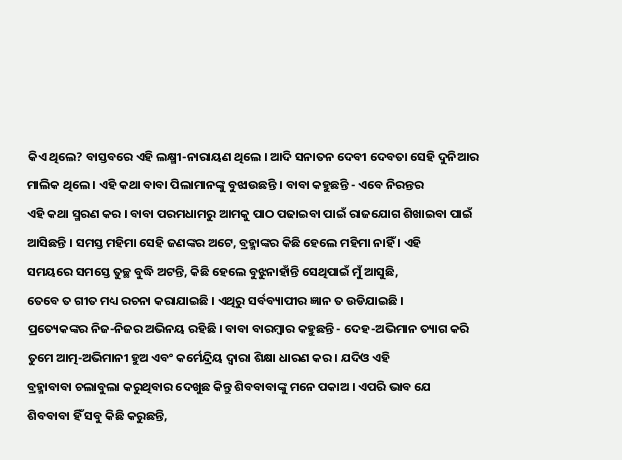କିଏ ଥିଲେ? ବାସ୍ତବରେ ଏହି ଲକ୍ଷ୍ମୀ-ନାରାୟଣ ଥିଲେ । ଆଦି ସନାତନ ଦେବୀ ଦେବତା ସେହି ଦୁନିଆର
ମାଲିକ ଥିଲେ । ଏହି କଥା ବାବା ପିଲାମାନଙ୍କୁ ବୁଝାଉଛନ୍ତି । ବାବା କହୁଛନ୍ତି - ଏବେ ନିରନ୍ତର
ଏହି କଥା ସ୍ମରଣ କର । ବାବା ପରମଧାମରୁ ଆମକୁ ପାଠ ପଢାଇବା ପାଇଁ ରାଜଯୋଗ ଶିଖାଇବା ପାଇଁ
ଆସିଛନ୍ତି । ସମସ୍ତ ମହିମା ସେହି ଜଣଙ୍କର ଅଟେ, ବ୍ରହ୍ମାଙ୍କର କିଛି ହେଲେ ମହିମା ନାହିଁ । ଏହି
ସମୟରେ ସମସ୍ତେ ତୁଚ୍ଛ ବୁଦ୍ଧି ଅଟନ୍ତି, କିଛି ହେଲେ ବୁଝୁନାହାଁନ୍ତି ସେଥିପାଇଁ ମୁଁ ଆସୁଛି,
ତେବେ ତ ଗୀତ ମଧ୍ୟ ରଚନା କରାଯାଇଛି । ଏଥିରୁ ସର୍ବବ୍ୟାପୀର ଜ୍ଞାନ ତ ଉଡିଯାଇଛି ।
ପ୍ରତ୍ୟେକଙ୍କର ନିଜ-ନିଜର ଅଭିନୟ ରହିଛି । ବାବା ବାରମ୍ବାର କହୁଛନ୍ତି - ଦେହ-ଅଭିମାନ ତ୍ୟାଗ କରି
ତୁମେ ଆତ୍ମ-ଅଭିମାନୀ ହୁଅ ଏବଂ କର୍ମେନ୍ଦ୍ରିୟ ଦ୍ୱାରା ଶିକ୍ଷା ଧାରଣ କର । ଯଦିଓ ଏହି
ବ୍ରହ୍ମାବାବା ଚଲାବୁଲା କରୁଥିବାର ଦେଖୁଛ କିନ୍ତୁ ଶିବବାବାଙ୍କୁ ମନେ ପକାଅ । ଏପରି ଭାବ ଯେ
ଶିବବାବା ହିଁ ସବୁ କିଛି କରୁଛନ୍ତି,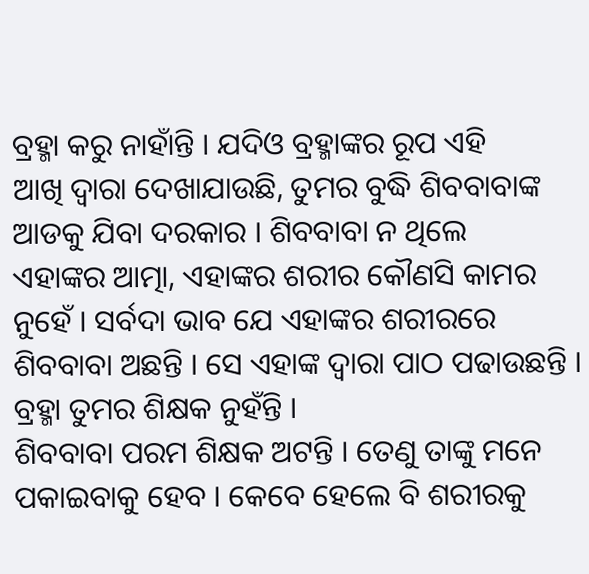ବ୍ରହ୍ମା କରୁ ନାହାଁନ୍ତି । ଯଦିଓ ବ୍ରହ୍ମାଙ୍କର ରୂପ ଏହି
ଆଖି ଦ୍ୱାରା ଦେଖାଯାଉଛି, ତୁମର ବୁଦ୍ଧି ଶିବବାବାଙ୍କ ଆଡକୁ ଯିବା ଦରକାର । ଶିବବାବା ନ ଥିଲେ
ଏହାଙ୍କର ଆତ୍ମା, ଏହାଙ୍କର ଶରୀର କୌଣସି କାମର ନୁହେଁ । ସର୍ବଦା ଭାବ ଯେ ଏହାଙ୍କର ଶରୀରରେ
ଶିବବାବା ଅଛନ୍ତି । ସେ ଏହାଙ୍କ ଦ୍ୱାରା ପାଠ ପଢାଉଛନ୍ତି । ବ୍ରହ୍ମା ତୁମର ଶିକ୍ଷକ ନୁହଁନ୍ତି ।
ଶିବବାବା ପରମ ଶିକ୍ଷକ ଅଟନ୍ତି । ତେଣୁ ତାଙ୍କୁ ମନେ ପକାଇବାକୁ ହେବ । କେବେ ହେଲେ ବି ଶରୀରକୁ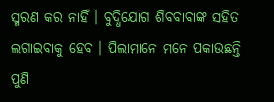ସ୍ମରଣ କର ନାହିଁ । ବୁଦ୍ଧିଯୋଗ ଶିବବାବାଙ୍କ ସହିତ ଲଗାଇବାକୁ ହେବ । ପିଲାମାନେ ମନେ ପକାଉଛନ୍ତି
ପୁଣି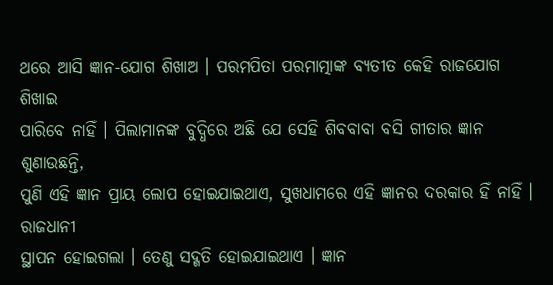ଥରେ ଆସି ଜ୍ଞାନ-ଯୋଗ ଶିଖାଅ । ପରମପିତା ପରମାତ୍ମାଙ୍କ ବ୍ୟତୀତ କେହି ରାଜଯୋଗ ଶିଖାଇ
ପାରିବେ ନାହିଁ । ପିଲାମାନଙ୍କ ବୁଦ୍ଧିରେ ଅଛି ଯେ ସେହି ଶିବବାବା ବସି ଗୀତାର ଜ୍ଞାନ ଶୁଣାଉଛନ୍ତି,
ପୁଣି ଏହି ଜ୍ଞାନ ପ୍ରାୟ ଲୋପ ହୋଇଯାଇଥାଏ, ସୁଖଧାମରେ ଏହି ଜ୍ଞାନର ଦରକାର ହିଁ ନାହିଁ । ରାଜଧାନୀ
ସ୍ଥାପନ ହୋଇଗଲା । ତେଣୁ ସଦ୍ଗତି ହୋଇଯାଇଥାଏ । ଜ୍ଞାନ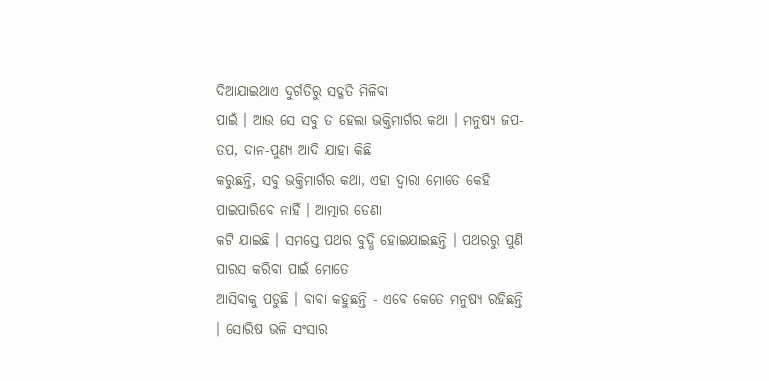ଦିଆଯାଇଥାଏ ଦୁର୍ଗତିରୁ ସଦ୍ଗତି ମିଳିବା
ପାଇଁ । ଆଉ ସେ ସବୁ ତ ହେଲା ଭକ୍ତିମାର୍ଗର କଥା । ମନୁଷ୍ୟ ଜପ-ତପ, ଦାନ-ପୁଣ୍ୟ ଆଦି ଯାହା କିଛି
କରୁଛନ୍ତି, ସବୁ ଭକ୍ତିମାର୍ଗର କଥା, ଏହା ଦ୍ୱାରା ମୋତେ କେହି ପାଇପାରିବେ ନାହିଁ । ଆତ୍ମାର ଡେଣା
କଟି ଯାଇଛି । ସମସ୍ତେ ପଥର ବୁଦ୍ଧି ହୋଇଯାଇଛନ୍ତି । ପଥରରୁ ପୁଣି ପାରସ କରିବା ପାଇଁ ମୋତେ
ଆସିବାକୁ ପଡୁଛି । ବାବା କହୁଛନ୍ତି - ଏବେ କେତେ ମନୁଷ୍ୟ ରହିଛନ୍ତି । ସୋରିଷ ଭଳି ସଂସାର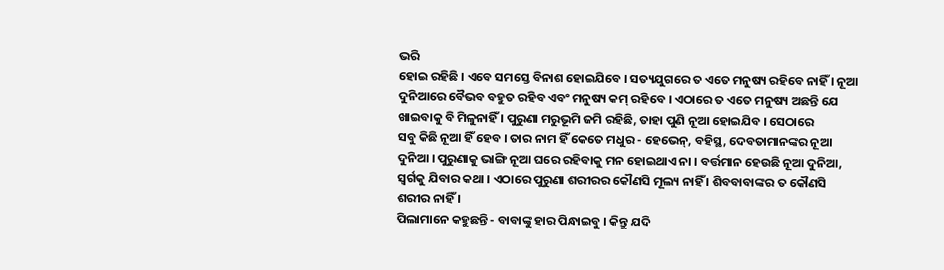ଭରି
ହୋଇ ରହିଛି । ଏବେ ସମସ୍ତେ ବିନାଶ ହୋଇଯିବେ । ସତ୍ୟଯୁଗରେ ତ ଏତେ ମନୁଷ୍ୟ ରହିବେ ନାହିଁ । ନୂଆ
ଦୁନିଆରେ ବୈଭବ ବହୁତ ରହିବ ଏବଂ ମନୁଷ୍ୟ କମ୍ ରହିବେ । ଏଠାରେ ତ ଏତେ ମନୁଷ୍ୟ ଅଛନ୍ତି ଯେ
ଖାଇବାକୁ ବି ମିଳୁନାହିଁ । ପୁରୁଣା ମରୁଭୂମି ଜମି ରହିଛି, ତାହା ପୁଣି ନୂଆ ହୋଇଯିବ । ସେଠାରେ
ସବୁ କିଛି ନୂଆ ହିଁ ହେବ । ତାର ନାମ ହିଁ କେତେ ମଧୁର - ହେଭେନ୍, ବହିସ୍ଥ, ଦେବତାମାନଙ୍କର ନୂଆ
ଦୁନିଆ । ପୁରୁଣାକୁ ଭାଙ୍ଗି ନୂଆ ଘରେ ରହିବାକୁ ମନ ହୋଇଥାଏ ନା । ବର୍ତ୍ତମାନ ହେଉଛି ନୂଆ ଦୁନିଆ,
ସ୍ୱର୍ଗକୁ ଯିବାର କଥା । ଏଠାରେ ପୁରୁଣା ଶରୀରର କୌଣସି ମୂଲ୍ୟ ନାହିଁ । ଶିବବାବାଙ୍କର ତ କୌଣସି
ଶରୀର ନାହିଁ ।
ପିଲାମାନେ କହୁଛନ୍ତି - ବାବାଙ୍କୁ ହାର ପିନ୍ଧାଇବୁ । କିନ୍ତୁ ଯଦି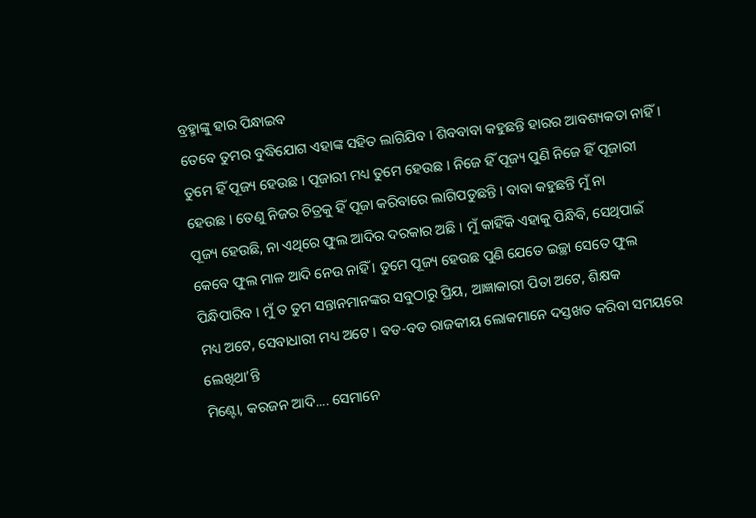ବ୍ରହ୍ମାଙ୍କୁ ହାର ପିନ୍ଧାଇବ
ତେବେ ତୁମର ବୁଦ୍ଧିଯୋଗ ଏହାଙ୍କ ସହିତ ଲାଗିଯିବ । ଶିବବାବା କହୁଛନ୍ତି ହାରର ଆବଶ୍ୟକତା ନାହିଁ ।
ତୁମେ ହିଁ ପୂଜ୍ୟ ହେଉଛ । ପୂଜାରୀ ମଧ୍ୟ ତୁମେ ହେଉଛ । ନିଜେ ହିଁ ପୂଜ୍ୟ ପୁଣି ନିଜେ ହିଁ ପୂଜାରୀ
ହେଉଛ । ତେଣୁ ନିଜର ଚିତ୍ରକୁ ହିଁ ପୂଜା କରିବାରେ ଲାଗିପଡୁଛନ୍ତି । ବାବା କହୁଛନ୍ତି ମୁଁ ନା
ପୂଜ୍ୟ ହେଉଛି, ନା ଏଥିରେ ଫୁଲ ଆଦିର ଦରକାର ଅଛି । ମୁଁ କାହିଁକି ଏହାକୁ ପିନ୍ଧିବି, ସେଥିପାଇଁ
କେବେ ଫୁଲ ମାଳ ଆଦି ନେଉ ନାହିଁ । ତୁମେ ପୂଜ୍ୟ ହେଉଛ ପୁଣି ଯେତେ ଇଚ୍ଛା ସେତେ ଫୁଲ
ପିନ୍ଧିପାରିବ । ମୁଁ ତ ତୁମ ସନ୍ତାନମାନଙ୍କର ସବୁଠାରୁ ପ୍ରିୟ, ଆଜ୍ଞାକାରୀ ପିତା ଅଟେ, ଶିକ୍ଷକ
ମଧ୍ୟ ଅଟେ, ସେବାଧାରୀ ମଧ୍ୟ ଅଟେ । ବଡ-ବଡ ରାଜକୀୟ ଲୋକମାନେ ଦସ୍ତଖତ କରିବା ସମୟରେ ଲେଖିଥା’ନ୍ତି
ମିଣ୍ଟୋ, କରଜନ ଆଦି.... ସେମାନେ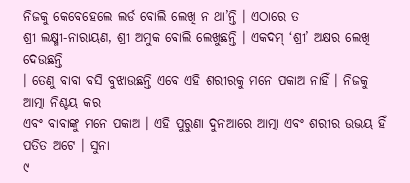ନିଜକୁ କେବେହେଲେ ଲର୍ଡ ବୋଲି ଲେଖି ନ ଥା’ନ୍ତି । ଏଠାରେ ତ
ଶ୍ରୀ ଲକ୍ଷ୍ମୀ-ନାରାୟଣ, ଶ୍ରୀ ଅମୁକ ବୋଲି ଲେଖୁଛନ୍ତି । ଏକଦମ୍ ‘ଶ୍ରୀ’ ଅକ୍ଷର ଲେଖି ଦେଉଛନ୍ତି
। ତେଣୁ ବାବା ବସି ବୁଝାଉଛନ୍ତି ଏବେ ଏହି ଶରୀରକୁ ମନେ ପକାଅ ନାହିଁ । ନିଜକୁ ଆତ୍ମା ନିଶ୍ଚୟ କର
ଏବଂ ବାବାଙ୍କୁ ମନେ ପକାଅ । ଏହି ପୁରୁଣା ଦୁନଆରେ ଆତ୍ମା ଏବଂ ଶରୀର ଉଭୟ ହିଁ ପତିତ ଅଟେ । ସୁନା
୯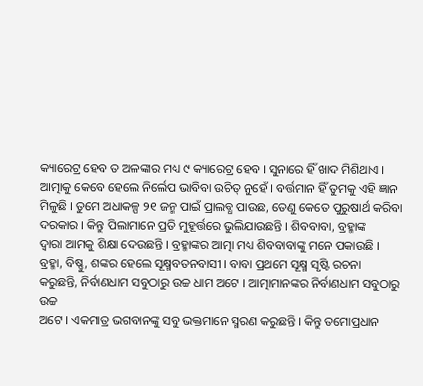କ୍ୟାରେଟ୍ର ହେବ ତ ଅଳଙ୍କାର ମଧ୍ୟ ୯ କ୍ୟାରେଟ୍ର ହେବ । ସୁନାରେ ହିଁ ଖାଦ ମିଶିଥାଏ ।
ଆତ୍ମାକୁ କେବେ ହେଲେ ନିର୍ଲେପ ଭାବିବା ଉଚିତ୍ ନୁହେଁ । ବର୍ତ୍ତମାନ ହିଁ ତୁମକୁ ଏହି ଜ୍ଞାନ
ମିଳୁଛି । ତୁମେ ଅଧାକଳ୍ପ ୨୧ ଜନ୍ମ ପାଇଁ ପ୍ରାଲବ୍ଧ ପାଉଛ, ତେଣୁ କେତେ ପୁରୁଷାର୍ଥ କରିବା
ଦରକାର । କିନ୍ତୁ ପିଲାମାନେ ପ୍ରତି ମୁହୂର୍ତ୍ତରେ ଭୁଲିଯାଉଛନ୍ତି । ଶିବବାବା, ବ୍ରହ୍ମାଙ୍କ
ଦ୍ୱାରା ଆମକୁ ଶିକ୍ଷା ଦେଉଛନ୍ତି । ବ୍ରହ୍ମାଙ୍କର ଆତ୍ମା ମଧ୍ୟ ଶିବବାବାଙ୍କୁ ମନେ ପକାଉଛି ।
ବ୍ରହ୍ମା, ବିଷ୍ଣୁ, ଶଙ୍କର ହେଲେ ସୂକ୍ଷ୍ମବତନବାସୀ । ବାବା ପ୍ରଥମେ ସୂକ୍ଷ୍ମ ସୃଷ୍ଟି ରଚନା
କରୁଛନ୍ତି, ନିର୍ବାଣଧାମ ସବୁଠାରୁ ଉଚ୍ଚ ଧାମ ଅଟେ । ଆତ୍ମାମାନଙ୍କର ନିର୍ବାଣଧାମ ସବୁଠାରୁ ଉଚ୍ଚ
ଅଟେ । ଏକମାତ୍ର ଭଗବାନଙ୍କୁ ସବୁ ଭକ୍ତମାନେ ସ୍ମରଣ କରୁଛନ୍ତି । କିନ୍ତୁ ତମୋପ୍ରଧାନ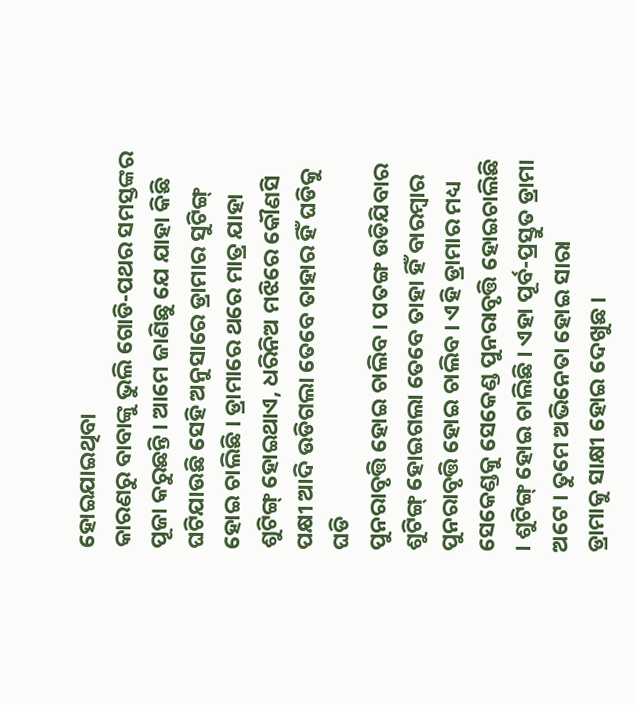ହୋଇଯାଇଥିବା
କାରଣରୁ ବାବାଙ୍କୁ ଭୁଲି ଗୋଡି-ପଥର ସମସ୍ତଙ୍କର ପୂଜା କରୁଛନ୍ତି । ଆମେ ଜାଣିଛୁ ଯେ ଯାହା କିଛି
ଘଟିଯାଉଛି ସେହି ଅନୁସାରେ ଡ୍ରାମାର ସୁଟିଙ୍ଗ୍ ହୋଇ ଚାଲିଛି । ଡ୍ରାମାରେ ଥରେ ମାତ୍ର ଯାହା
ଶୁଟିଙ୍ଗ୍ ହୋଇଥାଏ, ଧରିନିଅ ମଝିରେ କୌଣସି ପକ୍ଷୀ ଆଦି ଉଡିଗଲା ତେବେ ତାହାର ହିଁ ଘଡିକୁ ଘଡି
ପୁନରାବୃତ୍ତି ହୋଇ ଚାଲିବ । ପତଙ୍ଗ ଉଡିଯିବାର ଶୁଟିଙ୍ଗ୍ ହୋଇଗଲା ତେବେ ତାହା ହିଁ ବାରମ୍ବାର
ପୁନରାବୃତ୍ତି ହୋଇ ଚାଲିବ । ଏହି ଡ୍ରାମାର ମଧ୍ୟ ସେକେଣ୍ଡକୁ ସେକେଣ୍ଡ ପୁନରାବୃତ୍ତି ହୋଇଚାଲିଛି
। ଶୁଟିଙ୍ଗ୍ ହୋଇ ଚାଲିଛି । ଏହା ପୂର୍ବ-ପ୍ରସ୍ତୁତ ଡ୍ରାମା ଅଟେ । ତୁମେ ଅଭିନେତା ହୋଇ ସାରା
ଡ୍ରାମାକୁ ସାକ୍ଷୀ ହୋଇ ଦେଖୁଛ ।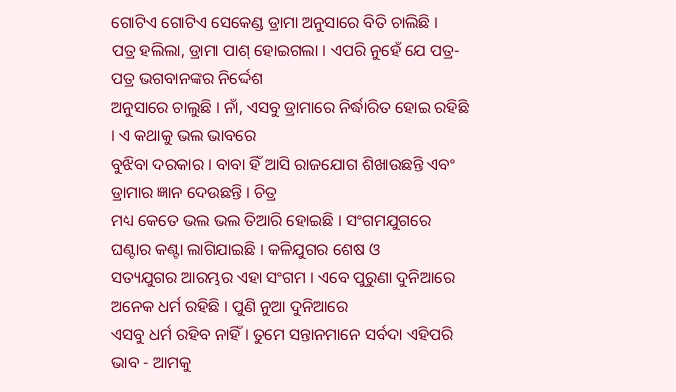ଗୋଟିଏ ଗୋଟିଏ ସେକେଣ୍ଡ ଡ୍ରାମା ଅନୁସାରେ ବିତି ଚାଲିଛି ।
ପତ୍ର ହଲିଲା, ଡ୍ରାମା ପାଶ୍ ହୋଇଗଲା । ଏପରି ନୁହେଁ ଯେ ପତ୍ର-ପତ୍ର ଭଗବାନଙ୍କର ନିର୍ଦ୍ଦେଶ
ଅନୁସାରେ ଚାଲୁଛି । ନାଁ, ଏସବୁ ଡ୍ରାମାରେ ନିର୍ଦ୍ଧାରିତ ହୋଇ ରହିଛି । ଏ କଥାକୁ ଭଲ ଭାବରେ
ବୁଝିବା ଦରକାର । ବାବା ହିଁ ଆସି ରାଜଯୋଗ ଶିଖାଉଛନ୍ତି ଏବଂ ଡ୍ରାମାର ଜ୍ଞାନ ଦେଉଛନ୍ତି । ଚିତ୍ର
ମଧ୍ୟ କେତେ ଭଲ ଭଲ ତିଆରି ହୋଇଛି । ସଂଗମଯୁଗରେ ଘଣ୍ଟାର କଣ୍ଟା ଲାଗିଯାଇଛି । କଳିଯୁଗର ଶେଷ ଓ
ସତ୍ୟଯୁଗର ଆରମ୍ଭର ଏହା ସଂଗମ । ଏବେ ପୁରୁଣା ଦୁନିଆରେ ଅନେକ ଧର୍ମ ରହିଛି । ପୁଣି ନୁଆ ଦୁନିଆରେ
ଏସବୁ ଧର୍ମ ରହିବ ନାହିଁ । ତୁମେ ସନ୍ତାନମାନେ ସର୍ବଦା ଏହିପରି ଭାବ - ଆମକୁ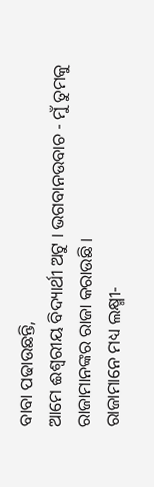ବାବା ପଢାଉଛନ୍ତି,
ଆମେ ଈଶ୍ୱରୀୟ ବିଦ୍ୟାର୍ଥୀ ଅଟୁ । ଭଗବାନଉବାଚ - ମୁଁ ତୁମକୁ ରାଜାମାନଙ୍କର ରାଜା କରାଉଛି ।
ରାଜାମାନେ ମଧ୍ୟ ଲକ୍ଷ୍ମୀ-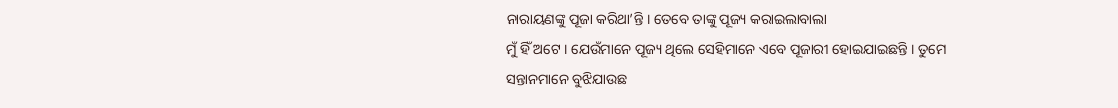ନାରାୟଣଙ୍କୁ ପୂଜା କରିଥା’ନ୍ତି । ତେବେ ତାଙ୍କୁ ପୂଜ୍ୟ କରାଇଲାବାଲା
ମୁଁ ହିଁ ଅଟେ । ଯେଉଁମାନେ ପୂଜ୍ୟ ଥିଲେ ସେହିମାନେ ଏବେ ପୂଜାରୀ ହୋଇଯାଇଛନ୍ତି । ତୁମେ
ସନ୍ତାନମାନେ ବୁଝିଯାଉଛ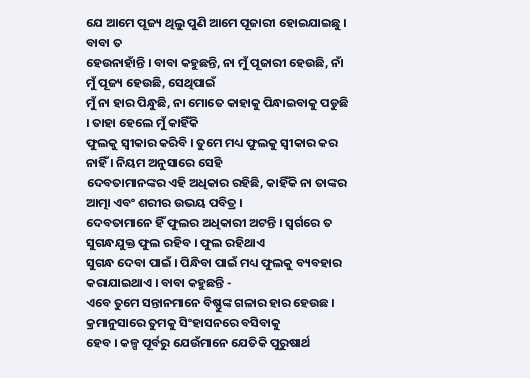ଯେ ଆମେ ପୂଜ୍ୟ ଥିଲୁ ପୁଣି ଆମେ ପୂଜାରୀ ହୋଇଯାଇଛୁ । ବାବା ତ
ହେଉନାହାଁନ୍ତି । ବାବା କହୁଛନ୍ତି, ନା ମୁଁ ପୂଜାରୀ ହେଉଛି, ନାଁ ମୁଁ ପୂଜ୍ୟ ହେଉଛି, ସେଥିପାଇଁ
ମୁଁ ନା ହାର ପିନ୍ଧୁଛି, ନା ମୋତେ କାହାକୁ ପିନ୍ଧାଇବାକୁ ପଡୁଛି । ତାହା ହେଲେ ମୁଁ କାହିଁକି
ଫୁଲକୁ ସ୍ୱୀକାର କରିବି । ତୁମେ ମଧ୍ୟ ଫୁଲକୁ ସ୍ୱୀକାର କର ନାହିଁ । ନିୟମ ଅନୁସାରେ ସେହି
ଦେବତାମାନଙ୍କର ଏହି ଅଧିକାର ରହିଛି, କାହିଁକି ନା ତାଙ୍କର ଆତ୍ମା ଏବଂ ଶରୀର ଉଭୟ ପବିତ୍ର ।
ଦେବତାମାନେ ହିଁ ଫୁଲର ଅଧିକାରୀ ଅଟନ୍ତି । ସ୍ୱର୍ଗରେ ତ ସୁଗନ୍ଧଯୁକ୍ତ ଫୁଲ ରହିବ । ଫୁଲ ରହିଥାଏ
ସୁଗନ୍ଧ ଦେବା ପାଇଁ । ପିନ୍ଧିବା ପାଇଁ ମଧ୍ୟ ଫୁଲକୁ ବ୍ୟବହାର କରାଯାଇଥାଏ । ବାବା କହୁଛନ୍ତି -
ଏବେ ତୁମେ ସନ୍ତାନମାନେ ବିଷ୍ଣୁଙ୍କ ଗଳାର ହାର ହେଉଛ । କ୍ରମାନୁସାରେ ତୁମକୁ ସିଂହାସନରେ ବସିବାକୁ
ହେବ । କଳ୍ପ ପୂର୍ବରୁ ଯେଉଁମାନେ ଯେତିକି ପୁରୁଷାର୍ଥ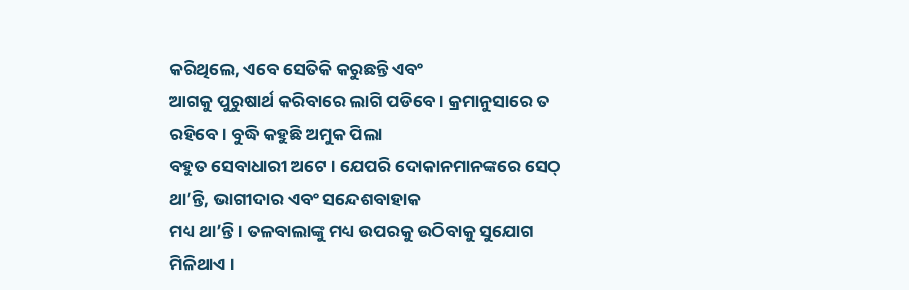କରିଥିଲେ, ଏବେ ସେତିକି କରୁଛନ୍ତି ଏବଂ
ଆଗକୁ ପୁରୁଷାର୍ଥ କରିବାରେ ଲାଗି ପଡିବେ । କ୍ରମାନୁସାରେ ତ ରହିବେ । ବୁଦ୍ଧି କହୁଛି ଅମୁକ ପିଲା
ବହୁତ ସେବାଧାରୀ ଅଟେ । ଯେପରି ଦୋକାନମାନଙ୍କରେ ସେଠ୍ ଥା’ନ୍ତି, ଭାଗୀଦାର ଏବଂ ସନ୍ଦେଶବାହାକ
ମଧ୍ୟ ଥା’ନ୍ତି । ତଳବାଲାଙ୍କୁ ମଧ୍ୟ ଉପରକୁ ଉଠିବାକୁ ସୁଯୋଗ ମିଳିଥାଏ ।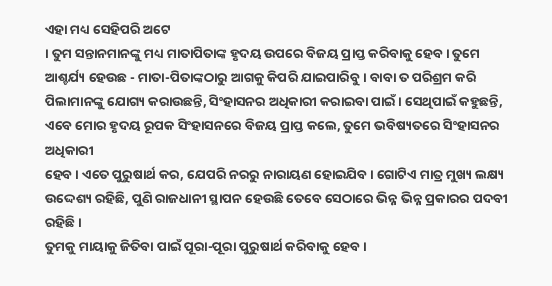ଏହା ମଧ୍ୟ ସେହିପରି ଅଟେ
। ତୁମ ସନ୍ତାନମାନଙ୍କୁ ମଧ୍ୟ ମାତାପିତାଙ୍କ ହୃଦୟ ଉପରେ ବିଜୟ ପ୍ରାପ୍ତ କରିବାକୁ ହେବ । ତୁମେ
ଆଶ୍ଚର୍ଯ୍ୟ ହେଉଛ - ମାତା-ପିତାଙ୍କଠାରୁ ଆଗକୁ କିପରି ଯାଇପାରିବୁ । ବାବା ତ ପରିଶ୍ରମ କରି
ପିଲାମାନଙ୍କୁ ଯୋଗ୍ୟ କରାଉଛନ୍ତି, ସିଂହାସନର ଅଧିକାରୀ କରାଇବା ପାଇଁ । ସେଥିପାଇଁ କହୁଛନ୍ତି,
ଏବେ ମୋର ହୃଦୟ ରୂପକ ସିଂହାସନରେ ବିଜୟ ପ୍ରାପ୍ତ କଲେ, ତୁମେ ଭବିଷ୍ୟତରେ ସିଂହାସନର ଅଧିକାରୀ
ହେବ । ଏତେ ପୁରୁଷାର୍ଥ କର, ଯେପରି ନରରୁ ନାରାୟଣ ହୋଇଯିବ । ଗୋଟିଏ ମାତ୍ର ମୁଖ୍ୟ ଲକ୍ଷ୍ୟ
ଉଦ୍ଦେଶ୍ୟ ରହିଛି, ପୁଣି ରାଜଧାନୀ ସ୍ଥାପନ ହେଉଛି ତେବେ ସେଠାରେ ଭିନ୍ନ ଭିନ୍ନ ପ୍ରକାରର ପଦବୀ
ରହିଛି ।
ତୁମକୁ ମାୟାକୁ ଜିତିବା ପାଇଁ ପୂରା-ପୂରା ପୁରୁଷାର୍ଥ କରିବାକୁ ହେବ ।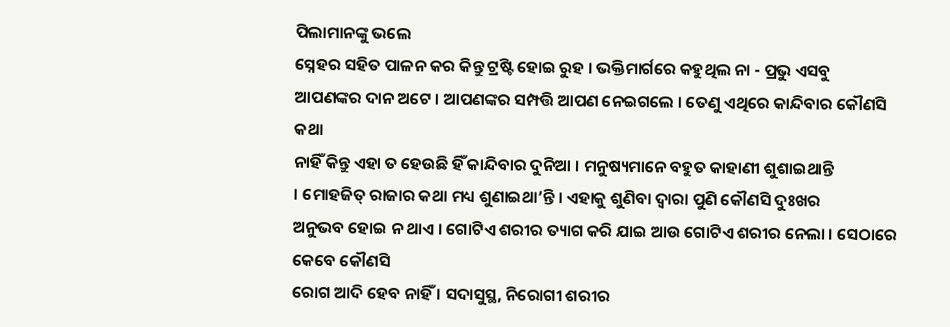ପିଲାମାନଙ୍କୁ ଭଲେ
ସ୍ନେହର ସହିତ ପାଳନ କର କିନ୍ତୁ ଟ୍ରଷ୍ଟି ହୋଇ ରୁହ । ଭକ୍ତିମାର୍ଗରେ କହୁଥିଲ ନା - ପ୍ରଭୁ ଏସବୁ
ଆପଣଙ୍କର ଦାନ ଅଟେ । ଆପଣଙ୍କର ସମ୍ପତ୍ତି ଆପଣ ନେଇଗଲେ । ତେଣୁ ଏଥିରେ କାନ୍ଦିବାର କୌଣସି କଥା
ନାହିଁ କିନ୍ତୁ ଏହା ତ ହେଉଛି ହିଁ କାନ୍ଦିବାର ଦୁନିଆ । ମନୁଷ୍ୟମାନେ ବହୁତ କାହାଣୀ ଶୁଶାଇଥାନ୍ତି
। ମୋହଜିତ୍ ରାଜାର କଥା ମଧ୍ୟ ଶୁଣାଇଥା’ନ୍ତି । ଏହାକୁ ଶୁଣିବା ଦ୍ୱାରା ପୁଣି କୌଣସି ଦୁଃଖର
ଅନୁଭବ ହୋଇ ନ ଥାଏ । ଗୋଟିଏ ଶରୀର ତ୍ୟାଗ କରି ଯାଇ ଆଉ ଗୋଟିଏ ଶରୀର ନେଲା । ସେଠାରେ କେବେ କୌଣସି
ରୋଗ ଆଦି ହେବ ନାହିଁ । ସଦାସୁସ୍ଥ, ନିରୋଗୀ ଶରୀର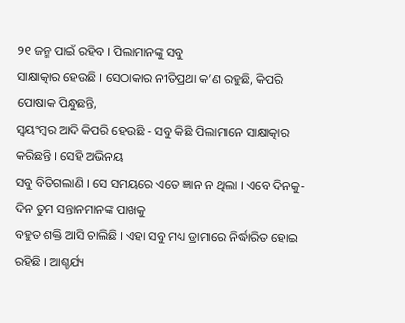୨୧ ଜନ୍ମ ପାଇଁ ରହିବ । ପିଲାମାନଙ୍କୁ ସବୁ
ସାକ୍ଷାତ୍କାର ହେଉଛି । ସେଠାକାର ନୀତିପ୍ରଥା କ’ଣ ରହୁଛି, କିପରି ପୋଷାକ ପିନ୍ଧୁଛନ୍ତି,
ସ୍ୱୟଂମ୍ବର ଆଦି କିପରି ହେଉଛି - ସବୁ କିଛି ପିଲାମାନେ ସାକ୍ଷାତ୍କାର କରିଛନ୍ତି । ସେହି ଅଭିନୟ
ସବୁ ବିତିଗଲାଣି । ସେ ସମୟରେ ଏତେ ଜ୍ଞାନ ନ ଥିଲା । ଏବେ ଦିନକୁ-ଦିନ ତୁମ ସନ୍ତାନମାନଙ୍କ ପାଖକୁ
ବହୁତ ଶକ୍ତି ଆସି ଚାଲିଛି । ଏହା ସବୁ ମଧ୍ୟ ଡ୍ରାମାରେ ନିର୍ଦ୍ଧାରିତ ହୋଇ ରହିଛି । ଆଶ୍ଚର୍ଯ୍ୟ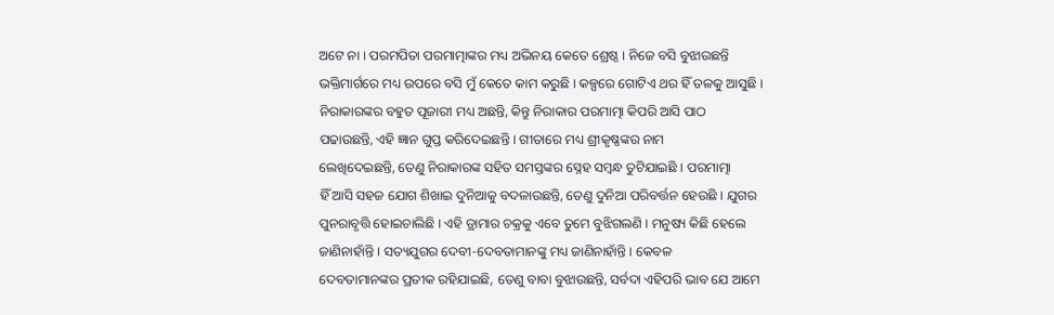ଅଟେ ନା । ପରମପିତା ପରମାତ୍ମାଙ୍କର ମଧ୍ୟ ଅଭିନୟ କେତେ ଶ୍ରେଷ୍ଠ । ନିଜେ ବସି ବୁଝାଉଛନ୍ତି
ଭକ୍ତିମାର୍ଗରେ ମଧ୍ୟ ଉପରେ ବସି ମୁଁ କେତେ କାମ କରୁଛି । କଳ୍ପରେ ଗୋଟିଏ ଥର ହିଁ ତଳକୁ ଆସୁଛି ।
ନିରାକାରଙ୍କର ବହୁତ ପୂଜାରୀ ମଧ୍ୟ ଅଛନ୍ତି, କିନ୍ତୁ ନିରାକାର ପରମାତ୍ମା କିପରି ଆସି ପାଠ
ପଢାଉଛନ୍ତି, ଏହି ଜ୍ଞାନ ଗୁପ୍ତ କରିଦେଇଛନ୍ତି । ଗୀତାରେ ମଧ୍ୟ ଶ୍ରୀକୃଷ୍ଣଙ୍କର ନାମ
ଲେଖିଦେଇଛନ୍ତି, ତେଣୁ ନିରାକାରଙ୍କ ସହିତ ସମସ୍ତଙ୍କର ସ୍ନେହ ସମ୍ବନ୍ଧ ତୁଟିଯାଇଛି । ପରମାତ୍ମା
ହିଁ ଆସି ସହଜ ଯୋଗ ଶିଖାଇ ଦୁନିଆକୁ ବଦଳାଉଛନ୍ତି, ତେଣୁ ଦୁନିଆ ପରିବର୍ତ୍ତନ ହେଉଛି । ଯୁଗର
ପୁନରାବୃତ୍ତି ହୋଇଚାଲିଛି । ଏହି ଡ୍ରାମାର ଚକ୍ରକୁ ଏବେ ତୁମେ ବୁଝିଗଲଣି । ମନୁଷ୍ୟ କିଛି ହେଲେ
ଜାଣିନାହାଁନ୍ତି । ସତ୍ୟଯୁଗର ଦେବୀ-ଦେବତାମାନଙ୍କୁ ମଧ୍ୟ ଜାଣିନାହାଁନ୍ତି । କେବଳ
ଦେବତାମାନଙ୍କର ପ୍ରତୀକ ରହିଯାଇଛି, ତେଣୁ ବାବା ବୁଝାଉଛନ୍ତି, ସର୍ବଦା ଏହିପରି ଭାବ ଯେ ଆମେ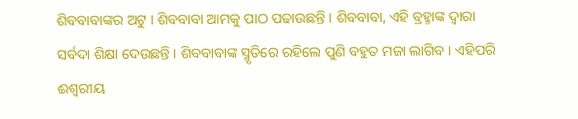ଶିବବାବାଙ୍କର ଅଟୁ । ଶିବବାବା ଆମକୁ ପାଠ ପଢାଉଛନ୍ତି । ଶିବବାବା, ଏହି ବ୍ରହ୍ମାଙ୍କ ଦ୍ୱାରା
ସର୍ବଦା ଶିକ୍ଷା ଦେଉଛନ୍ତି । ଶିବବାବାଙ୍କ ସ୍ମୃତିରେ ରହିଲେ ପୁଣି ବହୁତ ମଜା ଲାଗିବ । ଏହିପରି
ଈଶ୍ୱରୀୟ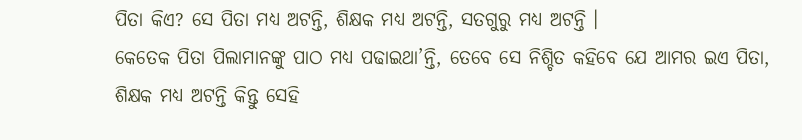ପିତା କିଏ? ସେ ପିତା ମଧ୍ୟ ଅଟନ୍ତି, ଶିକ୍ଷକ ମଧ୍ୟ ଅଟନ୍ତି, ସତଗୁରୁ ମଧ୍ୟ ଅଟନ୍ତି ।
କେତେକ ପିତା ପିଲାମାନଙ୍କୁ ପାଠ ମଧ୍ୟ ପଢାଇଥା’ନ୍ତି, ତେବେ ସେ ନିଶ୍ଚିତ କହିବେ ଯେ ଆମର ଇଏ ପିତା,
ଶିକ୍ଷକ ମଧ୍ୟ ଅଟନ୍ତି କିନ୍ତୁ ସେହି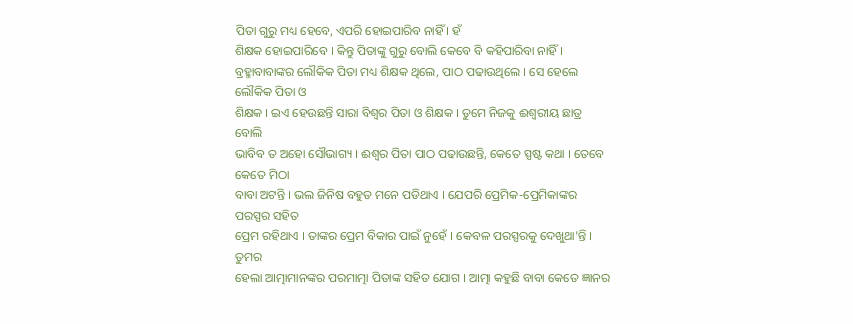ପିତା ଗୁରୁ ମଧ୍ୟ ହେବେ, ଏପରି ହୋଇପାରିବ ନାହିଁ । ହଁ
ଶିକ୍ଷକ ହୋଇପାରିବେ । କିନ୍ତୁ ପିତାଙ୍କୁ ଗୁରୁ ବୋଲି କେବେ ବି କହିପାରିବା ନାହିଁ ।
ବ୍ରହ୍ମାବାବାଙ୍କର ଲୌକିକ ପିତା ମଧ୍ୟ ଶିକ୍ଷକ ଥିଲେ, ପାଠ ପଢାଉଥିଲେ । ସେ ହେଲେ ଲୌକିକ ପିତା ଓ
ଶିକ୍ଷକ । ଇଏ ହେଉଛନ୍ତି ସାରା ବିଶ୍ୱର ପିତା ଓ ଶିକ୍ଷକ । ତୁମେ ନିଜକୁ ଈଶ୍ୱରୀୟ ଛାତ୍ର ବୋଲି
ଭାବିବ ତ ଅହୋ ସୌଭାଗ୍ୟ । ଈଶ୍ୱର ପିତା ପାଠ ପଢାଉଛନ୍ତି, କେତେ ସ୍ପଷ୍ଟ କଥା । ତେବେ କେତେ ମିଠା
ବାବା ଅଟନ୍ତି । ଭଲ ଜିନିଷ ବହୁତ ମନେ ପଡିଥାଏ । ଯେପରି ପ୍ରେମିକ-ପ୍ରେମିକାଙ୍କର ପରସ୍ପର ସହିତ
ପ୍ରେମ ରହିଥାଏ । ତାଙ୍କର ପ୍ରେମ ବିକାର ପାଇଁ ନୁହେଁ । କେବଳ ପରସ୍ପରକୁ ଦେଖୁଥା’ନ୍ତି । ତୁମର
ହେଲା ଆତ୍ମାମାନଙ୍କର ପରମାତ୍ମା ପିତାଙ୍କ ସହିତ ଯୋଗ । ଆତ୍ମା କହୁଛି ବାବା କେତେ ଜ୍ଞାନର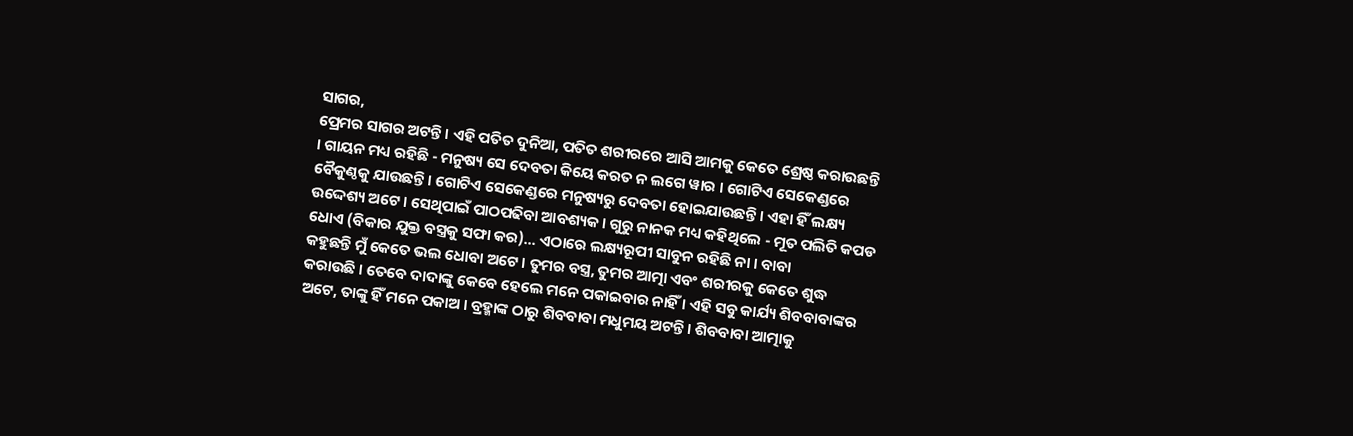ସାଗର,
ପ୍ରେମର ସାଗର ଅଟନ୍ତି । ଏହି ପତିତ ଦୁନିଆ, ପତିତ ଶରୀରରେ ଆସି ଆମକୁ କେତେ ଶ୍ରେଷ୍ଠ କରାଉଛନ୍ତି
। ଗାୟନ ମଧ୍ୟ ରହିଛି - ମନୁଷ୍ୟ ସେ ଦେବତା କିୟେ କରତ ନ ଲଗେ ୱାର । ଗୋଟିଏ ସେକେଣ୍ଡରେ
ବୈକୁଣ୍ଠକୁ ଯାଉଛନ୍ତି । ଗୋଟିଏ ସେକେଣ୍ଡରେ ମନୁଷ୍ୟରୁ ଦେବତା ହୋଇଯାଉଛନ୍ତି । ଏହା ହିଁ ଲକ୍ଷ୍ୟ
ଉଦ୍ଦେଶ୍ୟ ଅଟେ । ସେଥିପାଇଁ ପାଠପଢିବା ଆବଶ୍ୟକ । ଗୁରୁ ନାନକ ମଧ୍ୟ କହିଥିଲେ - ମୂତ ପଲିତି କପଡ
ଧୋଏ (ବିକାର ଯୁକ୍ତ ବସ୍ତ୍ରକୁ ସଫା କର)... ଏଠାରେ ଲକ୍ଷ୍ୟରୂପୀ ସାବୁନ ରହିଛି ନା । ବାବା
କହୁଛନ୍ତି ମୁଁ କେତେ ଭଲ ଧୋବା ଅଟେ । ତୁମର ବସ୍ତ୍ର, ତୁମର ଆତ୍ମା ଏବଂ ଶରୀରକୁ କେତେ ଶୁଦ୍ଧ
କରାଉଛି । ତେବେ ଦାଦାଙ୍କୁ କେବେ ହେଲେ ମନେ ପକାଇବାର ନାହିଁ । ଏହି ସବୁ କାର୍ଯ୍ୟ ଶିବବାବାଙ୍କର
ଅଟେ, ତାଙ୍କୁ ହିଁ ମନେ ପକାଅ । ବ୍ରହ୍ମାଙ୍କ ଠାରୁ ଶିବବାବା ମଧୁମୟ ଅଟନ୍ତି । ଶିବବାବା ଆତ୍ମାକୁ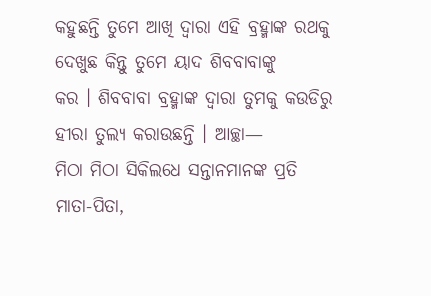କହୁଛନ୍ତି ତୁମେ ଆଖି ଦ୍ୱାରା ଏହି ବ୍ରହ୍ମାଙ୍କ ରଥକୁ ଦେଖୁଛ କିନ୍ତୁ ତୁମେ ୟାଦ ଶିବବାବାଙ୍କୁ
କର । ଶିବବାବା ବ୍ରହ୍ମାଙ୍କ ଦ୍ୱାରା ତୁମକୁ କଉଡିରୁ ହୀରା ତୁଲ୍ୟ କରାଉଛନ୍ତି । ଆଚ୍ଛା—
ମିଠା ମିଠା ସିକିଲଧେ ସନ୍ତାନମାନଙ୍କ ପ୍ରତି ମାତା-ପିତା,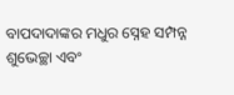ବାପଦାଦାଙ୍କର ମଧୁର ସ୍ନେହ ସମ୍ପନ୍ନ
ଶୁଭେଚ୍ଛା ଏବଂ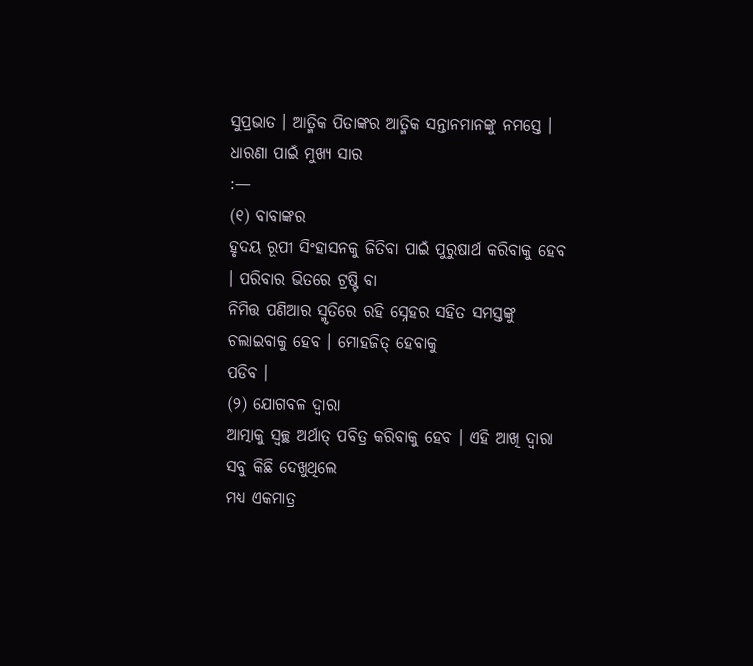ସୁପ୍ରଭାତ । ଆତ୍ମିକ ପିତାଙ୍କର ଆତ୍ମିକ ସନ୍ତାନମାନଙ୍କୁ ନମସ୍ତେ ।
ଧାରଣା ପାଇଁ ମୁଖ୍ୟ ସାର
:—
(୧) ବାବାଙ୍କର
ହୃଦୟ ରୂପୀ ସିଂହାସନକୁ ଜିତିବା ପାଇଁ ପୁରୁଷାର୍ଥ କରିବାକୁ ହେବ । ପରିବାର ଭିତରେ ଟ୍ରଷ୍ଟି ବା
ନିମିତ୍ତ ପଣିଆର ସ୍ମୃତିରେ ରହି ସ୍ନେହର ସହିତ ସମସ୍ତଙ୍କୁ ଚଲାଇବାକୁ ହେବ । ମୋହଜିତ୍ ହେବାକୁ
ପଡିବ ।
(୨) ଯୋଗବଳ ଦ୍ୱାରା
ଆତ୍ମାକୁ ସ୍ୱଚ୍ଛ ଅର୍ଥାତ୍ ପବିତ୍ର କରିବାକୁ ହେବ । ଏହି ଆଖି ଦ୍ୱାରା ସବୁ କିଛି ଦେଖୁଥିଲେ
ମଧ୍ୟ ଏକମାତ୍ର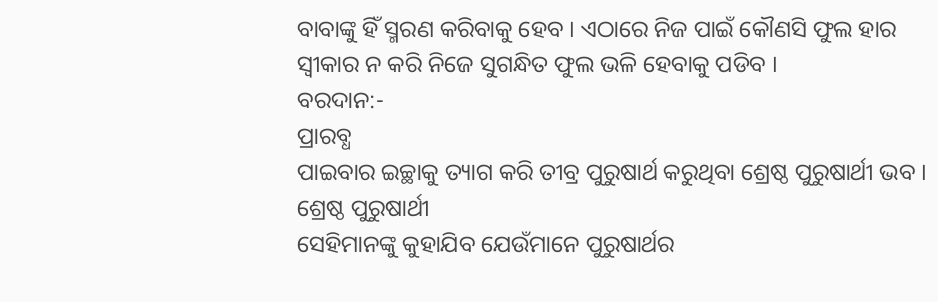ବାବାଙ୍କୁ ହିଁ ସ୍ମରଣ କରିବାକୁ ହେବ । ଏଠାରେ ନିଜ ପାଇଁ କୌଣସି ଫୁଲ ହାର
ସ୍ୱୀକାର ନ କରି ନିଜେ ସୁଗନ୍ଧିତ ଫୁଲ ଭଳି ହେବାକୁ ପଡିବ ।
ବରଦାନ:-
ପ୍ରାରବ୍ଧ
ପାଇବାର ଇଚ୍ଛାକୁ ତ୍ୟାଗ କରି ତୀବ୍ର ପୁରୁଷାର୍ଥ କରୁଥିବା ଶ୍ରେଷ୍ଠ ପୁରୁଷାର୍ଥୀ ଭବ ।
ଶ୍ରେଷ୍ଠ ପୁରୁଷାର୍ଥୀ
ସେହିମାନଙ୍କୁ କୁହାଯିବ ଯେଉଁମାନେ ପୁରୁଷାର୍ଥର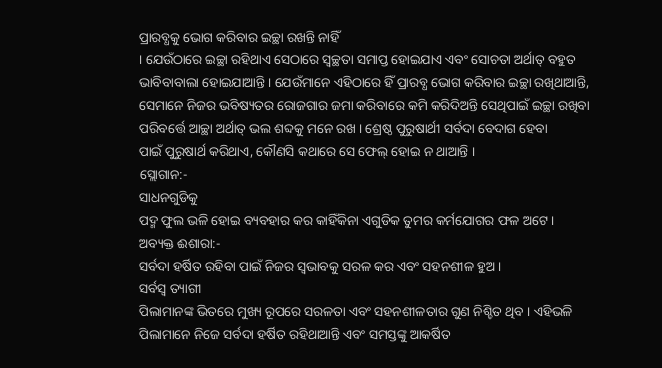ପ୍ରାରବ୍ଧକୁ ଭୋଗ କରିବାର ଇଚ୍ଛା ରଖନ୍ତି ନାହିଁ
। ଯେଉଁଠାରେ ଇଚ୍ଛା ରହିଥାଏ ସେଠାରେ ସ୍ୱଚ୍ଛତା ସମାପ୍ତ ହୋଇଯାଏ ଏବଂ ସୋଚତା ଅର୍ଥାତ୍ ବହୁତ
ଭାବିବାବାଲା ହୋଇଯାଆନ୍ତି । ଯେଉଁମାନେ ଏହିଠାରେ ହିଁ ପ୍ରାରବ୍ଧ ଭୋଗ କରିବାର ଇଚ୍ଛା ରଖିଥାଆନ୍ତି,
ସେମାନେ ନିଜର ଭବିଷ୍ୟତର ରୋଜଗାର ଜମା କରିବାରେ କମି କରିଦିଅନ୍ତି ସେଥିପାଇଁ ଇଚ୍ଛା ରଖିବା
ପରିବର୍ତ୍ତେ ଆଚ୍ଛା ଅର୍ଥାତ୍ ଭଲ ଶବ୍ଦକୁ ମନେ ରଖ । ଶ୍ରେଷ୍ଠ ପୁରୁଷାର୍ଥୀ ସର୍ବଦା ବେଦାଗ ହେବା
ପାଇଁ ପୁରୁଷାର୍ଥ କରିଥାଏ, କୌଣସି କଥାରେ ସେ ଫେଲ୍ ହୋଇ ନ ଥାଆନ୍ତି ।
ସ୍ଲୋଗାନ:-
ସାଧନଗୁଡିକୁ
ପଦ୍ମ ଫୁଲ ଭଳି ହୋଇ ବ୍ୟବହାର କର କାହିଁକିନା ଏଗୁଡିକ ତୁମର କର୍ମଯୋଗର ଫଳ ଅଟେ ।
ଅବ୍ୟକ୍ତ ଈଶାରା:-
ସର୍ବଦା ହର୍ଷିତ ରହିବା ପାଇଁ ନିଜର ସ୍ୱଭାବକୁ ସରଳ କର ଏବଂ ସହନଶୀଳ ହୁଅ ।
ସର୍ବସ୍ୱ ତ୍ୟାଗୀ
ପିଲାମାନଙ୍କ ଭିତରେ ମୁଖ୍ୟ ରୂପରେ ସରଳତା ଏବଂ ସହନଶୀଳତାର ଗୁଣ ନିଶ୍ଚିତ ଥିବ । ଏହିଭଳି
ପିଲାମାନେ ନିଜେ ସର୍ବଦା ହର୍ଷିତ ରହିଥାଆନ୍ତି ଏବଂ ସମସ୍ତଙ୍କୁ ଆକର୍ଷିତ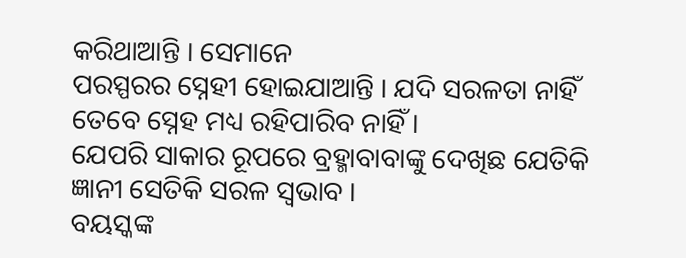କରିଥାଆନ୍ତି । ସେମାନେ
ପରସ୍ପରର ସ୍ନେହୀ ହୋଇଯାଆନ୍ତି । ଯଦି ସରଳତା ନାହିଁ ତେବେ ସ୍ନେହ ମଧ୍ୟ ରହିପାରିବ ନାହିଁ ।
ଯେପରି ସାକାର ରୂପରେ ବ୍ରହ୍ମାବାବାଙ୍କୁ ଦେଖିଛ ଯେତିକି ଜ୍ଞାନୀ ସେତିକି ସରଳ ସ୍ୱଭାବ ।
ବୟସ୍କଙ୍କ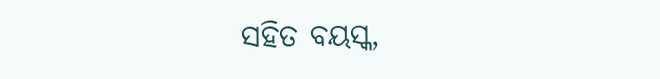ସହିତ ବୟସ୍କ,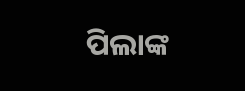ପିଲାଙ୍କ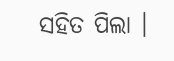ସହିତ ପିଲା ।